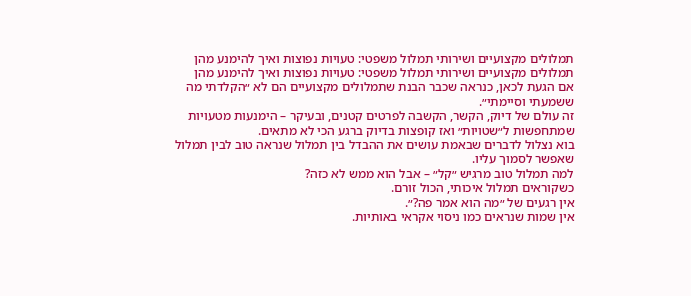תמלולים מקצועיים ושירותי תמלול משפטי: טעויות נפוצות ואיך להימנע מהן
תמלולים מקצועיים ושירותי תמלול משפטי: טעויות נפוצות ואיך להימנע מהן
אם הגעת לכאן, כנראה שכבר הבנת שתמלולים מקצועיים הם לא ״הקלדתי מה ששמעתי וסיימתי״.
זה עולם של דיוק, הקשר, הקשבה לפרטים קטנים, ובעיקר – הימנעות מטעויות שמתחפשות ל״שטויות״ ואז קופצות בדיוק ברגע הכי לא מתאים.
בוא נצלול לדברים שבאמת עושים את ההבדל בין תמלול שנראה טוב לבין תמלול שאפשר לסמוך עליו.
למה תמלול טוב מרגיש ״קל״ – אבל הוא ממש לא כזה?
כשקוראים תמלול איכותי, הכול זורם.
אין רגעים של ״מה הוא אמר פה?״.
אין שמות שנראים כמו ניסוי אקראי באותיות.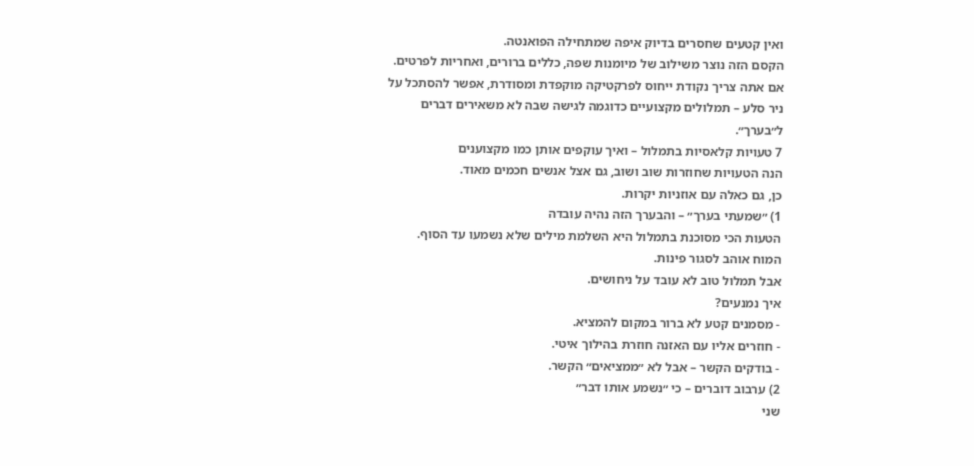ואין קטעים שחסרים בדיוק איפה שמתחילה הפואנטה.
הקסם הזה נוצר משילוב של מיומנות שפה, כללים ברורים, ואחריות לפרטים.
אם אתה צריך נקודת ייחוס לפרקטיקה מוקפדת ומסודרת, אפשר להסתכל על ניר סלע – תמלולים מקצועיים כדוגמה לגישה שבה לא משאירים דברים ל״בערך״.
7 טעויות קלאסיות בתמלול – ואיך עוקפים אותן כמו מקצוענים
הנה הטעויות שחוזרות שוב ושוב, גם אצל אנשים חכמים מאוד.
כן, גם כאלה עם אוזניות יקרות.
1) ״שמעתי בערך״ – והבערך הזה נהיה עובדה
הטעות הכי מסוכנת בתמלול היא השלמת מילים שלא נשמעו עד הסוף.
המוח אוהב לסגור פינות.
אבל תמלול טוב לא עובד על ניחושים.
איך נמנעים?
- מסמנים קטע לא ברור במקום להמציא.
- חוזרים אליו עם האזנה חוזרת בהילוך איטי.
- בודקים הקשר – אבל לא ״ממציאים״ הקשר.
2) ערבוב דוברים – כי ״נשמע אותו דבר״
שני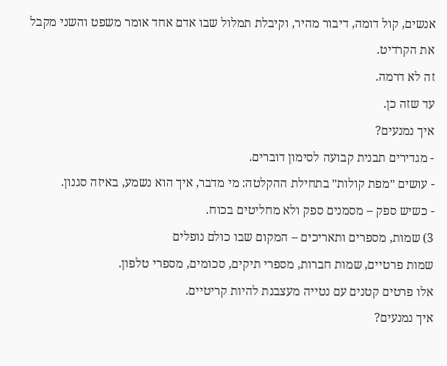אנשים, קול דומה, דיבור מהיר, וקיבלת תמלול שבו אדם אחד אומר משפט והשני מקבל את הקרדיט.
זה לא דרמה.
עד שזה כן.
איך נמנעים?
- מגדירים תבנית קבועה לסימון דוברים.
- עושים ״מפת קולות״ בתחילת ההקלטה: מי מדבר, איך הוא נשמע, באיזה סגנון.
- כשיש ספק – מסמנים ספק ולא מחליטים בכוח.
3) שמות, מספרים ותאריכים – המקום שבו כולם נופלים
שמות פרטיים, שמות חברות, מספרי תיקים, סכומים, מספרי טלפון.
אלו פרטים קטנים עם נטייה מעצבנת להיות קריטיים.
איך נמנעים?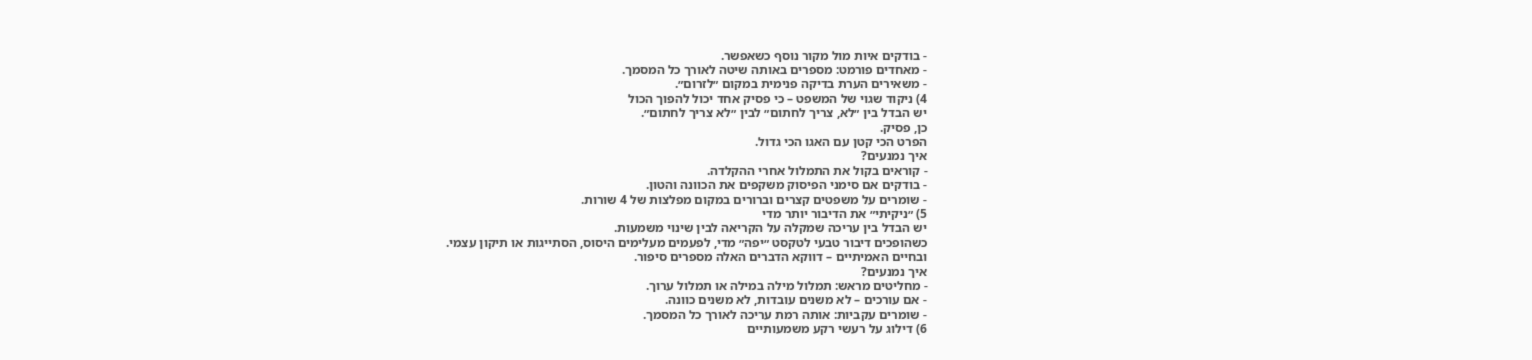- בודקים איות מול מקור נוסף כשאפשר.
- מאחדים פורמט: מספרים באותה שיטה לאורך כל המסמך.
- משאירים הערת בדיקה פנימית במקום ״לזרום״.
4) ניקוד שגוי של המשפט – כי פסיק אחד יכול להפוך הכול
יש הבדל בין ״לא, צריך לחתום״ לבין ״לא צריך לחתום״.
כן, פסיק.
הפרט הכי קטן עם האגו הכי גדול.
איך נמנעים?
- קוראים בקול את התמלול אחרי ההקלדה.
- בודקים אם סימני הפיסוק משקפים את הכוונה והטון.
- שומרים על משפטים קצרים וברורים במקום מפלצות של 4 שורות.
5) ״ניקיתי״ את הדיבור יותר מדי
יש הבדל בין עריכה שמקלה על הקריאה לבין שינוי משמעות.
כשהופכים דיבור טבעי לטקסט ״יפה״ מדי, לפעמים מעלימים היסוס, הסתייגות או תיקון עצמי.
ובחיים האמיתיים – דווקא הדברים האלה מספרים סיפור.
איך נמנעים?
- מחליטים מראש: תמלול מילה במילה או תמלול ערוך.
- אם עורכים – לא משנים עובדות, לא משנים כוונה.
- שומרים עקביות: אותה רמת עריכה לאורך כל המסמך.
6) דילוג על רעשי רקע משמעותיים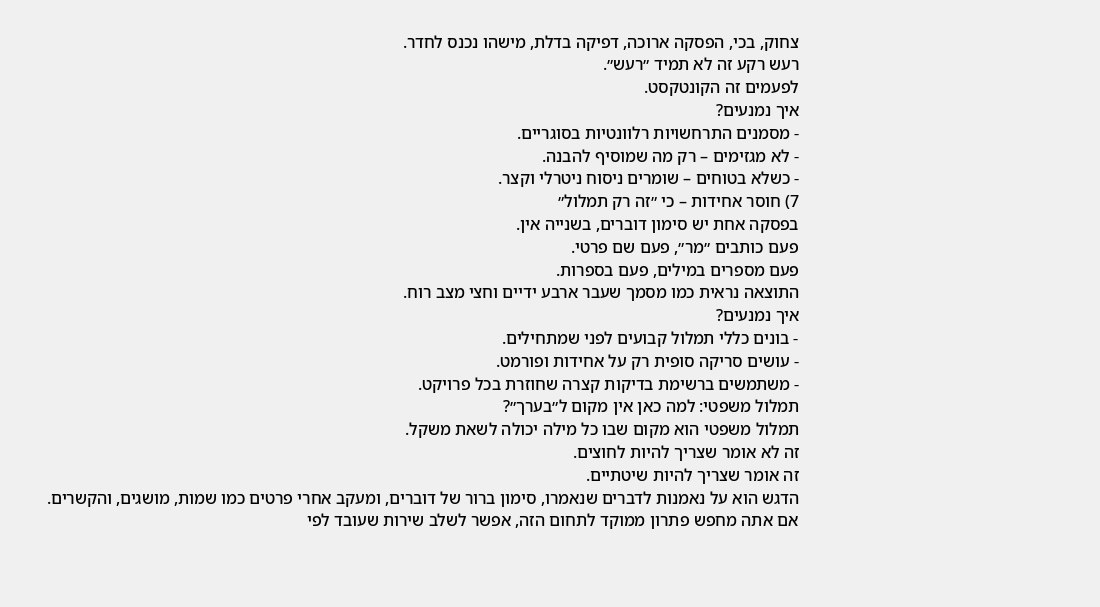צחוק, בכי, הפסקה ארוכה, דפיקה בדלת, מישהו נכנס לחדר.
רעש רקע זה לא תמיד ״רעש״.
לפעמים זה הקונטקסט.
איך נמנעים?
- מסמנים התרחשויות רלוונטיות בסוגריים.
- לא מגזימים – רק מה שמוסיף להבנה.
- כשלא בטוחים – שומרים ניסוח ניטרלי וקצר.
7) חוסר אחידות – כי ״זה רק תמלול״
בפסקה אחת יש סימון דוברים, בשנייה אין.
פעם כותבים ״מר״, פעם שם פרטי.
פעם מספרים במילים, פעם בספרות.
התוצאה נראית כמו מסמך שעבר ארבע ידיים וחצי מצב רוח.
איך נמנעים?
- בונים כללי תמלול קבועים לפני שמתחילים.
- עושים סריקה סופית רק על אחידות ופורמט.
- משתמשים ברשימת בדיקות קצרה שחוזרת בכל פרויקט.
תמלול משפטי: למה כאן אין מקום ל״בערך״?
תמלול משפטי הוא מקום שבו כל מילה יכולה לשאת משקל.
זה לא אומר שצריך להיות לחוצים.
זה אומר שצריך להיות שיטתיים.
הדגש הוא על נאמנות לדברים שנאמרו, סימון ברור של דוברים, ומעקב אחרי פרטים כמו שמות, מושגים, והקשרים.
אם אתה מחפש פתרון ממוקד לתחום הזה, אפשר לשלב שירות שעובד לפי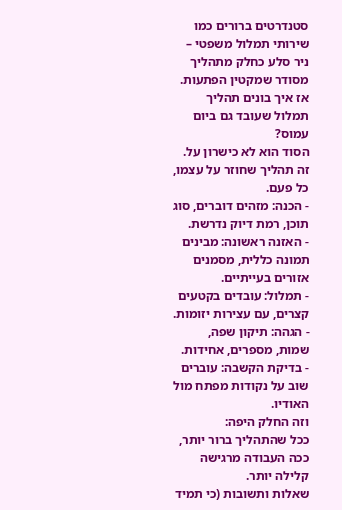סטנדרטים ברורים כמו שירותי תמלול משפטי – ניר סלע כחלק מתהליך מסודר שמקטין הפתעות.
אז איך בונים תהליך תמלול שעובד גם ביום עמוס?
הסוד הוא לא כישרון על.
זה תהליך שחוזר על עצמו, כל פעם.
- הכנה: מזהים דוברים, סוג תוכן, רמת דיוק נדרשת.
- האזנה ראשונה: מבינים תמונה כללית, מסמנים אזורים בעייתיים.
- תמלול: עובדים בקטעים קצרים, עם עצירות יזומות.
- הגהה: תיקון שפה, שמות, מספרים, אחידות.
- בדיקת הקשבה: עוברים שוב על נקודות מפתח מול האודיו.
וזה החלק היפה:
ככל שהתהליך ברור יותר, ככה העבודה מרגישה קלילה יותר.
שאלות ותשובות (כי תמיד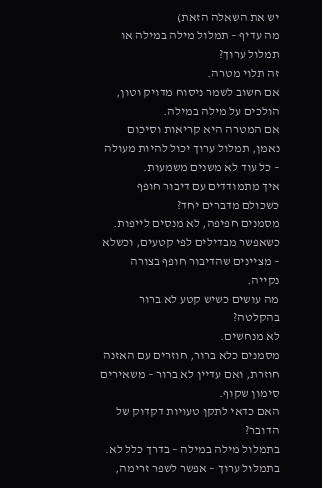יש את השאלה הזאת)
מה עדיף – תמלול מילה במילה או תמלול ערוך?
זה תלוי מטרה.
אם חשוב לשמר ניסוח מדויק וטון, הולכים על מילה במילה.
אם המטרה היא קריאות וסיכום נאמן, תמלול ערוך יכול להיות מעולה – כל עוד לא משנים משמעות.
איך מתמודדים עם דיבור חופף כשכולם מדברים יחד?
מסמנים חפיפה, לא מנסים לייפות.
כשאפשר מבדילים לפי קטעים, וכשלא – מציינים שהדיבור חופף בצורה נקייה.
מה עושים כשיש קטע לא ברור בהקלטה?
לא מנחשים.
מסמנים כלא ברור, חוזרים עם האזנה חוזרת, ואם עדיין לא ברור – משאירים סימון שקוף.
האם כדאי לתקן טעויות דקדוק של הדובר?
בתמלול מילה במילה – בדרך כלל לא.
בתמלול ערוך – אפשר לשפר זרימה,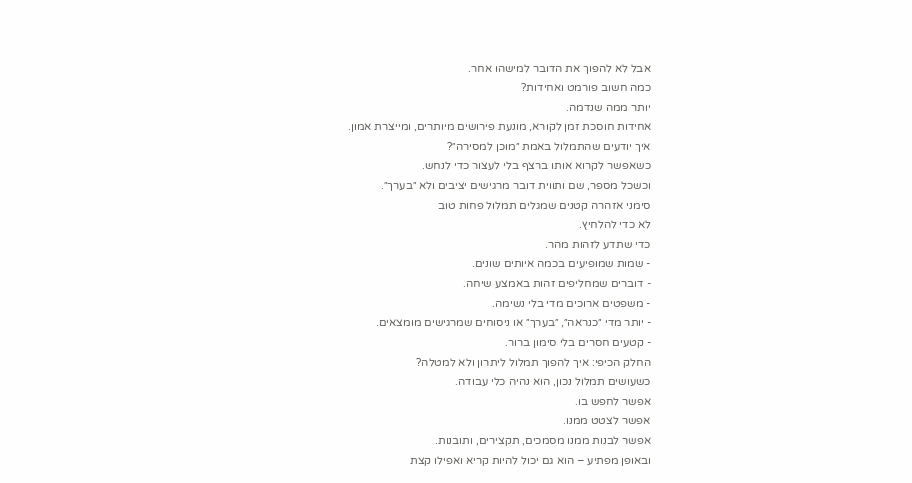אבל לא להפוך את הדובר למישהו אחר.
כמה חשוב פורמט ואחידות?
יותר ממה שנדמה.
אחידות חוסכת זמן לקורא, מונעת פירושים מיותרים, ומייצרת אמון.
איך יודעים שהתמלול באמת ״מוכן למסירה״?
כשאפשר לקרוא אותו ברצף בלי לעצור כדי לנחש.
וכשכל מספר, שם ותווית דובר מרגישים יציבים ולא ״בערך״.
סימני אזהרה קטנים שמגלים תמלול פחות טוב
לא כדי להלחיץ.
כדי שתדע לזהות מהר.
- שמות שמופיעים בכמה איותים שונים.
- דוברים שמחליפים זהות באמצע שיחה.
- משפטים ארוכים מדי בלי נשימה.
- יותר מדי ״כנראה״, ״בערך״ או ניסוחים שמרגישים מומצאים.
- קטעים חסרים בלי סימון ברור.
החלק הכיפי: איך להפוך תמלול ליתרון ולא למטלה?
כשעושים תמלול נכון, הוא נהיה כלי עבודה.
אפשר לחפש בו.
אפשר לצטט ממנו.
אפשר לבנות ממנו מסמכים, תקצירים, ותובנות.
ובאופן מפתיע – הוא גם יכול להיות קריא ואפילו קצת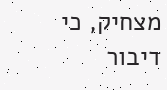מצחיק, כי דיבור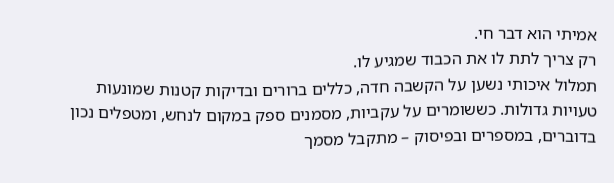אמיתי הוא דבר חי.
רק צריך לתת לו את הכבוד שמגיע לו.
תמלול איכותי נשען על הקשבה חדה, כללים ברורים ובדיקות קטנות שמונעות טעויות גדולות. כששומרים על עקביות, מסמנים ספק במקום לנחש, ומטפלים נכון בדוברים, במספרים ובפיסוק – מתקבל מסמך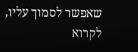שאפשר לסמוך עליו, לקרוא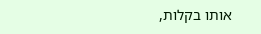אותו בקלות,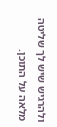ולהרגיש שיש לך שליטה מלאה על התוכן.